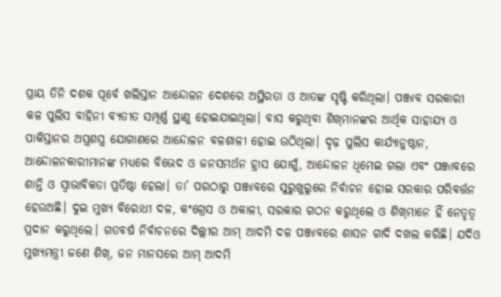ପ୍ରାୟ ତିନି ଦଶକ ପୂର୍ବେ ଖଲିସ୍ତାନ ଆନ୍ଦୋଳନ ଦେଶରେ ଅସ୍ଥିରତା ଓ ଆତଙ୍କ ସୃଷ୍ଟି କରିଥିଲା। ପଞ୍ଜାବ ସରକାରୀ କଳ ପୁଲିସ ବାହିନୀ ବ୍ୟତୀତ ସମ୍ପୂର୍ଣ୍ଣ ସ୍ଥାଣୁ ହୋଇଯାଇଥିଲା। ବାସ କରୁଥିବା ଶିଖ୍‌ମାନଙ୍କର ଆର୍ଥିକ ସାହାଯ୍ୟ ଓ ପାକିସ୍ତାନର ଅସ୍ତ୍ରଶସ୍ତ୍ର ଯୋଗାଣରେ ଆନ୍ଦୋଳନ ବଳଶାଳୀ ହୋଇ ଉଠିଥିଲା। ଦୃଢ଼ ପୁଲିସ କାର୍ଯ୍ୟାନୁଷ୍ଠାନ, ଆନ୍ଦୋଳନକାରୀମାନଙ୍କ ମଧ୍ୟରେ ବିଭେଦ ଓ ଜନସମର୍ଥନ ହ୍ରାସ ଯୋଗୁଁ, ଆନ୍ଦୋଳନ ଧିମେଇ ଗଲା ଏବଂ ପଞ୍ଜାବରେ ଶାନ୍ତି ଓ ସ୍ବାଭାବିକତା ପ୍ରତିଷ୍ଠା ହେଲା। ତା’ ପରଠାରୁ ପଞ୍ଜାବରେ ସୁରୁଖୁରୁରେ ନିର୍ବାଚନ ହୋଇ ସରକାର ପରିବର୍ତ୍ତନ ହେଉଅଛି। ଦୁଇ ମୁଖ୍ୟ ବିରୋଧୀ ଦଳ, କଂଗ୍ରେସ ଓ ଅକାଳୀ, ସରକାର ଗଠନ କରୁଥିଲେ ଓ ଶିଖ୍‌ମାନେ ହିଁ ନେତୃତ୍ବ ପ୍ରଦାନ କରୁଥିଲେ। ଗତବର୍ଷ ନିର୍ବାଚନରେ ଦିଲ୍ଲୀର ଆମ୍‌ ଆଦମି ଦଳ ପଞ୍ଜାବରେ ଶାସନ ଗାଦି ଦଖଲ କରିଛି। ଯଦିଓ ମୁଖ୍ୟମନ୍ତ୍ରୀ ଜଣେ ଶିଖ୍‌, ଜନ ମାନସରେ ଆମ୍‌ ଆଦମି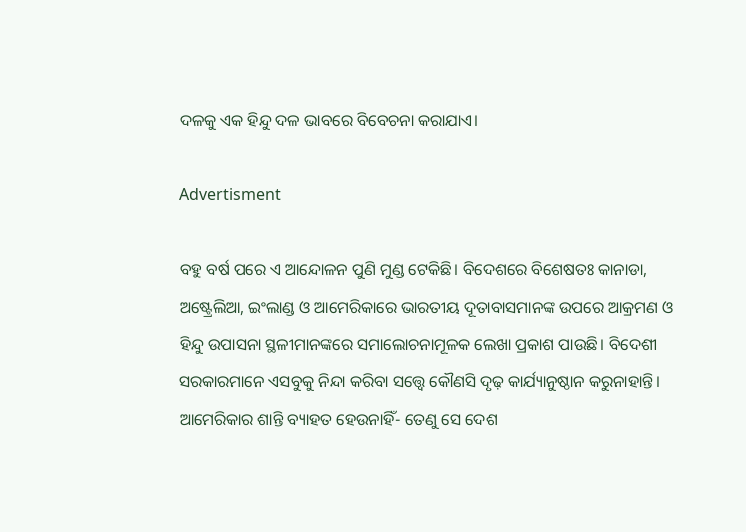ଦଳକୁ ଏକ ହିନ୍ଦୁ ଦଳ ଭାବରେ ବିବେଚନା କରାଯାଏ।

Advertisment

ବହୁ ବର୍ଷ ପରେ ଏ ଆନ୍ଦୋଳନ ପୁଣି ମୁଣ୍ଡ ଟେକିଛି। ବିଦେଶରେ ବିଶେଷତଃ କାନାଡା, ଅଷ୍ଟ୍ରେଲିଆ, ଇଂଲାଣ୍ଡ ଓ ଆମେରିକାରେ ଭାରତୀୟ ଦୂତାବାସମାନଙ୍କ ଉପରେ ଆକ୍ରମଣ ଓ ହିନ୍ଦୁ ଉପାସନା ସ୍ଥଳୀମାନଙ୍କରେ ସମାଲୋଚନାମୂଳକ ଲେଖା ପ୍ରକାଶ ପାଉଛି। ବିଦେଶୀ ସରକାରମାନେ ଏସବୁକୁ ନିନ୍ଦା କରିବା ସତ୍ତ୍ବେ କୌଣସି ଦୃଢ଼ କାର୍ଯ୍ୟାନୁଷ୍ଠାନ କରୁନାହାନ୍ତି। ଆମେରିକାର ଶାନ୍ତି ବ୍ୟାହତ ହେଉନାହିଁ- ତେଣୁ ସେ ଦେଶ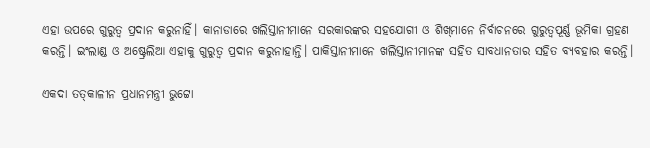ଏହା ଉପରେ ଗୁରୁତ୍ବ ପ୍ରଦାନ କରୁନାହିଁ। କାନାଡାରେ ଖଲିସ୍ତାନୀମାନେ ସରକାରଙ୍କର ସହଯୋଗୀ ଓ ଶିଖ୍‌ମାନେ ନିର୍ବାଚନରେ ଗୁରୁତ୍ବପୂର୍ଣ୍ଣ ଭୂମିକା ଗ୍ରହଣ କରନ୍ତି। ଇଂଲାଣ୍ଡ ଓ ଅଷ୍ଟ୍ରେଲିଆ ଏହାକୁ ଗୁରୁତ୍ବ ପ୍ରଦାନ କରୁନାହାନ୍ତି। ପାକିସ୍ତାନୀମାନେ ଖଲିସ୍ତାନୀମାନଙ୍କ ସହିତ ସାବଧାନତାର ସହିତ ବ୍ୟବହାର କରନ୍ତି।

ଏକଦା ତତ୍‌କାଳୀନ ପ୍ରଧାନମନ୍ତ୍ରୀ ଭୁଟ୍ଟୋ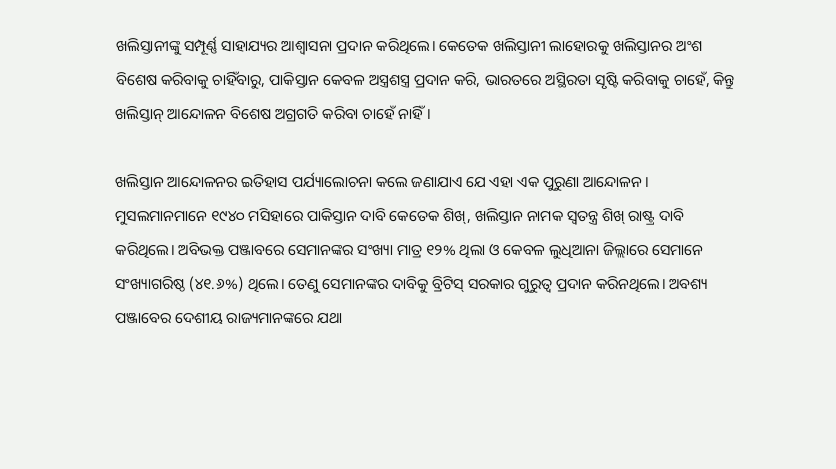ଖଲିସ୍ତାନୀଙ୍କୁ ସମ୍ପୂର୍ଣ୍ଣ ସାହାଯ୍ୟର ଆଶ୍ବାସନା ପ୍ରଦାନ କରିଥିଲେ। କେତେକ ଖଲିସ୍ତାନୀ ଲାହୋରକୁ ଖଲିସ୍ତାନର ଅଂଶ ବିଶେଷ କରିବାକୁ ଚାହିଁବାରୁ, ପାକିସ୍ତାନ କେବଳ ଅସ୍ତ୍ରଶସ୍ତ୍ର ପ୍ରଦାନ କରି, ଭାରତରେ ଅସ୍ଥିରତା ସୃଷ୍ଟି କରିବାକୁ ଚାହେଁ, କିନ୍ତୁ ଖଲିସ୍ତାନ୍‌ ଆନ୍ଦୋଳନ ବିଶେଷ ଅଗ୍ରଗତି କରିବା ଚାହେଁ ନାହିଁ।

ଖଲିସ୍ତାନ ଆନ୍ଦୋଳନର ଇତିହାସ ପର୍ଯ୍ୟାଲୋଚନା କଲେ ଜଣାଯାଏ ଯେ ଏହା ଏକ ପୁରୁଣା ଆନ୍ଦୋଳନ। ମୁସଲମାନମାନେ ୧୯୪୦ ମସିହାରେ ପାକିସ୍ତାନ ଦାବି କେତେକ ଶିଖ୍‌, ଖଲିସ୍ତାନ ନାମକ ସ୍ବତନ୍ତ୍ର ଶିଖ୍‌ ରାଷ୍ଟ୍ର ଦାବି କରିଥିଲେ। ଅବିଭକ୍ତ ପଞ୍ଜାବରେ ସେମାନଙ୍କର ସଂଖ୍ୟା ମାତ୍ର ୧୨% ଥିଲା ଓ କେବଳ ଲୁଧିଆନା ଜିଲ୍ଲାରେ ସେମାନେ ସଂଖ୍ୟାଗରିଷ୍ଠ (୪୧.୬%) ଥିଲେ। ତେଣୁ ସେମାନଙ୍କର ଦାବିକୁ ବ୍ରିଟିସ୍‌ ସରକାର ଗୁରୁତ୍ବ ପ୍ରଦାନ କରିନଥିଲେ। ଅବଶ୍ୟ ପଞ୍ଜାବ‌େର ଦେଶୀୟ ରାଜ୍ୟମାନଙ୍କରେ ଯଥା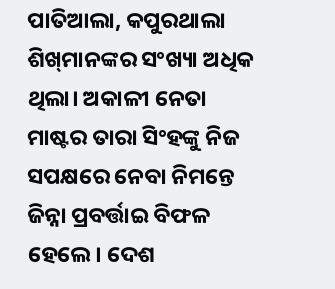ପାତିଆଲା, କପୁରଥାଲା ଶିଖ୍‌ମାନଙ୍କର ସଂଖ୍ୟା ଅଧିକ ଥିଲା। ଅକାଳୀ ନେତା ମାଷ୍ଟର ତାରା ସିଂହଙ୍କୁ ନିଜ ସପକ୍ଷରେ ନେବା ନିମନ୍ତେ ଜିନ୍ନା ପ୍ରବର୍ତ୍ତାଇ ବିଫଳ ହେଲେ। ଦେଶ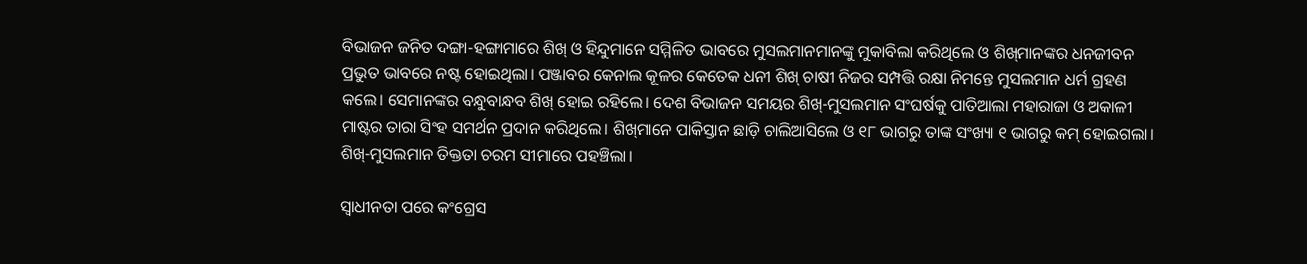ବିଭାଜନ ଜନିତ ଦଙ୍ଗା-ହଙ୍ଗାମାରେ ଶିଖ୍‌ ଓ ହିନ୍ଦୁମାନେ ସମ୍ମିଳିତ ଭାବରେ ମୁସଲମାନମାନଙ୍କୁ ମୁକାବିଲା କରିଥିଲେ ଓ ଶିଖ୍‌ମାନଙ୍କର ଧନଜୀବନ ପ୍ରଭୁତ ଭାବରେ ନଷ୍ଟ ହୋଇଥିଲା। ପଞ୍ଜାବର କେନାଲ କୂଳର କେତେକ ଧନୀ ଶିଖ୍‌ ଚାଷୀ ନିଜର ସମ୍ପତ୍ତି ରକ୍ଷା ନିମନ୍ତେ ମୁସଲମାନ ଧର୍ମ ଗ୍ରହଣ କଲେ। ସେମାନଙ୍କର ବନ୍ଧୁବାନ୍ଧବ ଶିଖ୍‌ ହୋଇ ରହିଲେ। ଦେଶ ବିଭାଜନ ସମୟର ଶିଖ୍‌-ମୁସଲମାନ ସଂଘର୍ଷକୁ ପାତିଆଲା ମହାରାଜା ଓ ଅକାଳୀ ମାଷ୍ଟର ତାରା ସିଂହ ସମର୍ଥନ ପ୍ରଦାନ କରିଥିଲେ। ଶିଖ୍‌ମାନେ ପାକିସ୍ତାନ ଛାଡ଼ି ଚାଲିଆସିଲେ ଓ ୧୮ ଭାଗରୁ ତାଙ୍କ ସଂଖ୍ୟା ୧ ଭାଗରୁ କମ୍‌ ହୋଇଗଲା। ଶିଖ୍‌-ମୁସଲମାନ ତିକ୍ତତା ଚରମ ସୀମାରେ ପହଞ୍ଚିଲା।

ସ୍ବାଧୀନତା ପରେ କଂଗ୍ରେସ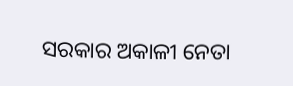ସରକାର ଅକାଳୀ ନେତା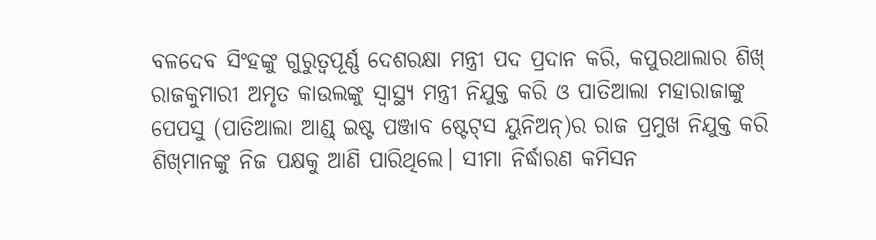ବଳଦେବ ସିଂହଙ୍କୁ ଗୁରୁତ୍ବପୂର୍ଣ୍ଣ ଦେଶରକ୍ଷା ମନ୍ତ୍ରୀ ପଦ ପ୍ରଦାନ କରି, କପୁରଥାଲାର ଶିଖ୍‌ ରାଜକୁମାରୀ ଅମୃତ କାଉଲଙ୍କୁ ସ୍ବାସ୍ଥ୍ୟ ମନ୍ତ୍ରୀ ନିଯୁକ୍ତ କରି ଓ ପାତିଆଲା ମହାରାଜାଙ୍କୁ ପେପସୁ (ପାତିଆଲା ଆଣ୍ଡ୍ ଇଷ୍ଟ ପଞ୍ଜାବ ଷ୍ଟେଟ୍‌ସ ୟୁନିଅନ୍)ର ରାଜ ପ୍ରମୁଖ ନିଯୁକ୍ତ କରି ଶିଖ୍‌ମାନଙ୍କୁ ନିଜ ପକ୍ଷକୁ ଆଣି ପାରିଥିଲେ। ସୀମା ନିର୍ଦ୍ଧାରଣ କମିସନ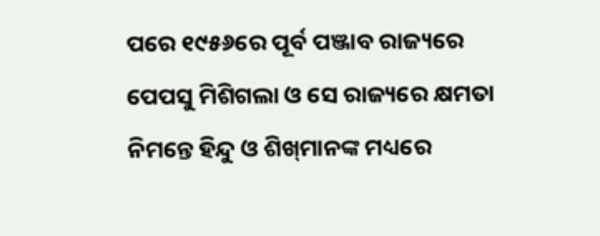ପରେ ୧୯୫୬ରେ ପୂର୍ବ ପଞ୍ଜାବ ରାଜ୍ୟରେ ପେପସୁ ମିଶିଗଲା ଓ ସେ ରାଜ୍ୟରେ କ୍ଷମତା ନିମନ୍ତେ ହିନ୍ଦୁ ଓ ଶିଖ୍‌ମାନଙ୍କ ମଧ୍ୟରେ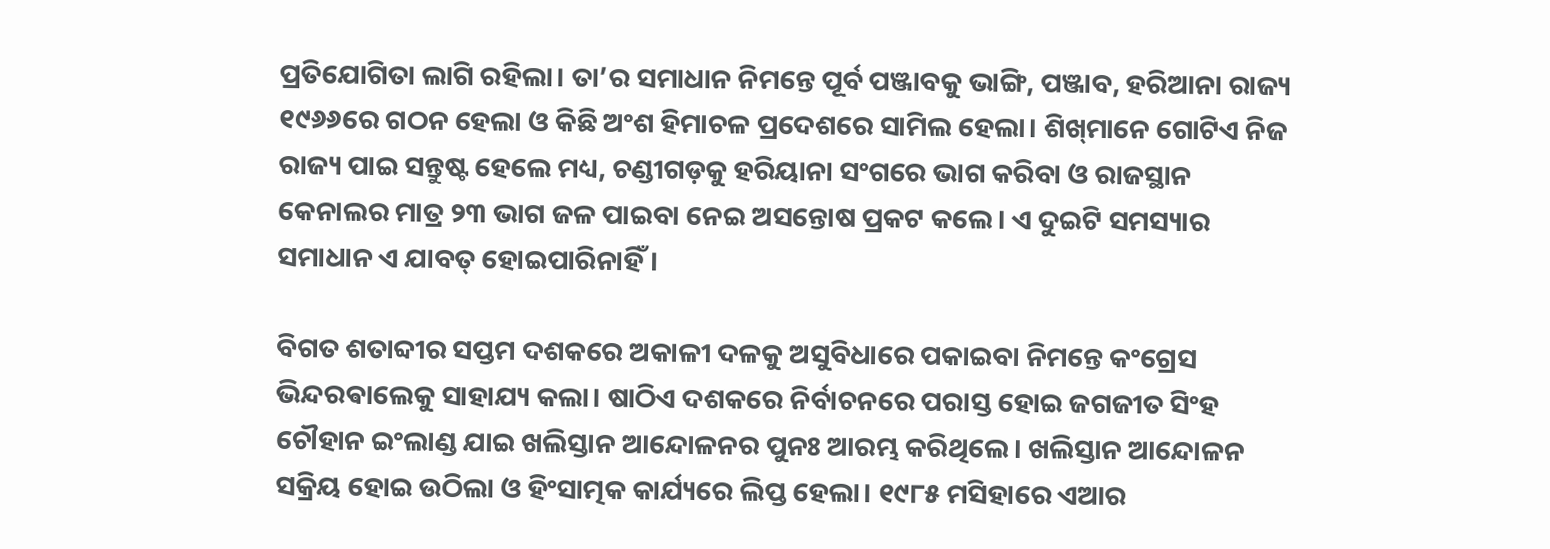ପ୍ରତିଯୋଗିତା ଲାଗି ରହିଲା। ତା’ର ସମାଧାନ ନିମନ୍ତେ ପୂର୍ବ ପଞ୍ଜାବକୁ ଭାଙ୍ଗି, ପଞ୍ଜାବ, ହରିଆନା ରାଜ୍ୟ ୧୯୬୬ରେ ଗଠନ ହେଲା ଓ କିଛି ଅଂଶ ହିମାଚଳ ପ୍ରଦେଶରେ ସାମିଲ ହେଲା। ଶିଖ୍‌ମାନେ ଗୋଟିଏ ନିଜ ରାଜ୍ୟ ପାଇ ସନ୍ତୁଷ୍ଟ ହେଲେ ମଧ୍ୟ, ଚଣ୍ଡୀଗଡ଼କୁ ହରିୟାନା ସଂଗରେ ଭାଗ କରିବା ଓ ରାଜସ୍ଥାନ କେନାଲର ମାତ୍ର ୨୩ ଭାଗ ଜଳ ପାଇବା ନେଇ ଅସନ୍ତୋଷ ପ୍ରକଟ କଲେ। ଏ ଦୁଇଟି ସମସ୍ୟାର ସମାଧାନ ଏ ଯାବତ୍‌ ହୋଇପାରିନାହିଁ।

ବିଗତ ଶତାବ୍ଦୀର ସପ୍ତମ ଦଶକରେ ଅକାଳୀ ଦଳକୁ ଅସୁବିଧାରେ ପକାଇବା ନିମନ୍ତେ କଂଗ୍ରେସ ଭିନ୍ଦରଵାଲେକୁ ସାହାଯ୍ୟ କଲା। ଷାଠିଏ ଦଶକରେ ନିର୍ବାଚନରେ ପରାସ୍ତ ହୋଇ ଜଗଜୀତ ସିଂହ ଚୌହାନ ଇଂଲାଣ୍ଡ ଯାଇ ଖଲିସ୍ତାନ ଆନ୍ଦୋଳନର ପୁନଃ ଆରମ୍ଭ କରିଥିଲେ। ଖଲିସ୍ତାନ ଆନ୍ଦୋଳନ ସକ୍ରିୟ ହୋଇ ଉଠିଲା ଓ ହିଂସାତ୍ମକ କାର୍ଯ୍ୟରେ ଲିପ୍ତ ହେଲା। ୧୯୮୫ ମସିହାରେ ଏଆର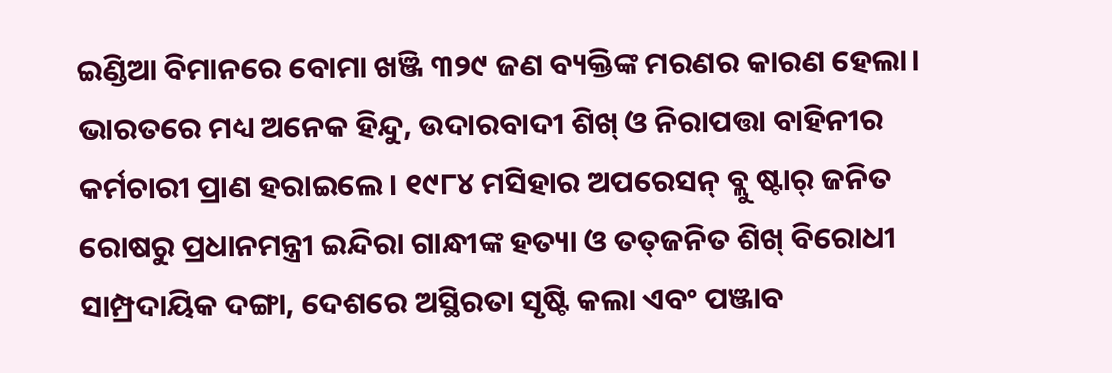ଇଣ୍ଡିଆ ‌ବିମାନରେ ବୋମା ଖଞ୍ଜି ୩୨୯ ଜଣ ବ୍ୟକ୍ତିଙ୍କ ମରଣର କାରଣ ହେଲା। ଭାରତରେ ମଧ୍ୟ ଅନେକ ହିନ୍ଦୁ, ଉଦାରବାଦୀ ଶିଖ୍‌ ଓ ନିରାପତ୍ତା ବାହିନୀର କର୍ମଚାରୀ ପ୍ରାଣ ହରାଇଲେ। ୧୯୮୪ ମସିହାର ଅପରେସନ୍ ବ୍ଲୁ ଷ୍ଟାର୍ ଜନିତ ରୋଷରୁ ପ୍ରଧାନମନ୍ତ୍ରୀ ଇନ୍ଦିରା ଗାନ୍ଧୀଙ୍କ ହତ୍ୟା ଓ ତତ୍‌ଜନିତ ଶିଖ୍‌ ବିରୋଧୀ ସାମ୍ପ୍ରଦାୟିକ ଦଙ୍ଗା, ଦେଶରେ ଅସ୍ଥିରତା ସୃଷ୍ଟି କଲା ଏବଂ ପଞ୍ଜାବ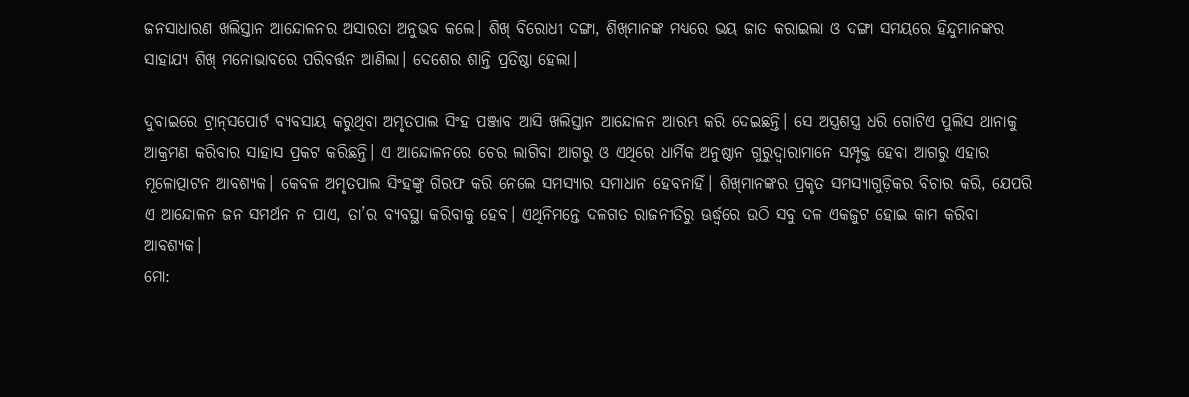ଜନସାଧାରଣ ଖଲିସ୍ତାନ ଆନ୍ଦୋଳନର ଅସାରତା ଅନୁଭବ କଲେ। ଶିଖ୍‌ ବିରୋଧୀ ଦଙ୍ଗା, ଶିଖ୍‌ମାନଙ୍କ ମଧ୍ୟରେ ଭୟ ଜାତ କରାଇଲା ଓ ଦଙ୍ଗା ସମୟରେ ହିନ୍ଦୁମାନଙ୍କର ସାହାଯ୍ୟ ଶିଖ୍‌ ମନୋଭାବରେ ପରିବର୍ତ୍ତନ ଆଣିଲା। ଦେଶ‌େର ଶାନ୍ତି ପ୍ରତିଷ୍ଠା ହେଲା।

ଦୁବାଇରେ ଟ୍ରାନ୍‌ସପୋର୍ଟ ବ୍ୟବସାୟ କରୁଥିବା‌ ଅମୃତପାଲ ସିଂହ ପଞ୍ଜାବ ଆସି ଖଲିସ୍ତାନ ଆନ୍ଦୋଳନ ଆରମ୍ଭ କରି ଦେଇଛନ୍ତି। ସେ ଅସ୍ତ୍ରଶସ୍ତ୍ର ଧରି ଗୋଟିଏ ପୁଲିସ ଥାନାକୁ ଆକ୍ରମଣ କରିବାର ସାହାସ ପ୍ରକଟ କରିଛନ୍ତି। ଏ ଆନ୍ଦୋଳନରେ ଚେର ଲାଗିବା ଆଗରୁ ଓ ଏଥିରେ ଧାର୍ମିକ ଅନୁଷ୍ଠାନ ଗୁରୁଦ୍ବାରାମାନେ ସମ୍ପୃକ୍ତ ହେବା ଆଗରୁ ଏହାର ମୂଳୋତ୍ପାଟନ ଆବଶ୍ୟକ। କେବଳ ଅମୃତପାଲ ସିଂହଙ୍କୁ ଗିରଫ କରି ନେଲେ ସମସ୍ୟାର ସମାଧାନ ହେବନାହିଁ। ଶିଖ୍‌ମାନଙ୍କର ପ୍ରକୃତ ସମସ୍ୟାଗୁଡ଼ିକର ବିଚାର କରି, ଯେପରି ଏ ଆନ୍ଦୋଳନ ଜନ ସମର୍ଥନ ନ ପା‌ଏ, ତା’ର ବ୍ୟବସ୍ଥା କରିବାକୁ ହେବ। ଏଥିନିମନ୍ତେ ଦଳଗତ ରାଜନୀତିରୁ ଊର୍ଦ୍ଧ୍ବରେ ଉଠି ସବୁ ଦଳ ଏକଜୁଟ ହୋଇ କାମ କରିବା ଆବଶ୍ୟକ।
ମୋ: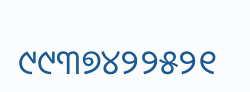୯୯୩୭୪୨୨୫୨୧